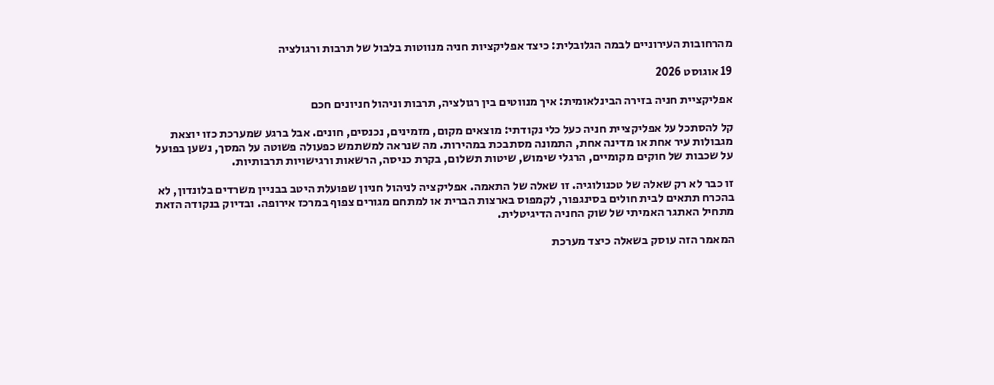מהרחובות העירוניים לבמה הגלובלית: כיצד אפליקציות חניה מנווטות בלבול של תרבות ורגולציה

19 אוגוסט 2026

אפליקציית חניה בזירה הבינלאומית: איך מנווטים בין רגולציה, תרבות וניהול חניונים חכם

קל להסתכל על אפליקציית חניה כעל כלי נקודתי: מוצאים מקום, מזמינים, נכנסים, חונים. אבל ברגע שמערכת כזו יוצאת מגבולות עיר אחת או מדינה אחת, התמונה מסתבכת במהירות. מה שנראה למשתמש כפעולה פשוטה על המסך, נשען בפועל על שכבות של חוקים מקומיים, הרגלי שימוש, שיטות תשלום, בקרת כניסה, הרשאות ורגישויות תרבותיות.

זו כבר לא רק שאלה של טכנולוגיה. זו שאלה של התאמה. אפליקציה לניהול חניון שפועלת היטב בבניין משרדים בלונדון, לא בהכרח תתאים לבית חולים בסינגפור, לקמפוס בארצות הברית או למתחם מגורים צפוף במרכז אירופה. ובדיוק בנקודה הזאת מתחיל האתגר האמיתי של שוק החניה הדיגיטלית.

המאמר הזה עוסק בשאלה כיצד מערכת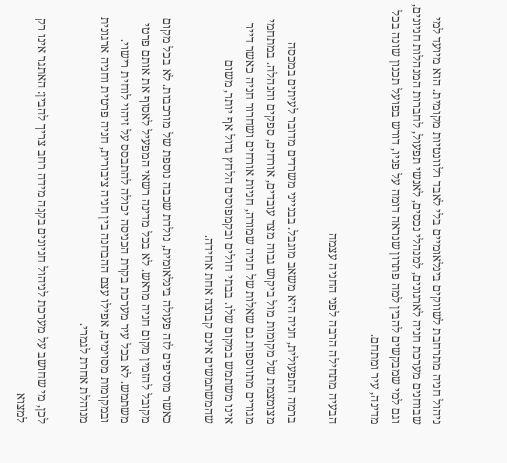ניהול חניה מתרחבת לשווקים בינלאומיים בלי לאבד רלוונטיות מקומית. הוא מיועד למי שבוחנים מערכת חניה לארגונים, למנהלי נכסים, לאנשי תפעול, לחברות המנהלות חניונים, וגם למי שמבקשים להבין למה פתרון שנראה דומה על פניו, דורש בפועל תכנון שונה בכל מדינה, עיר ומתחם.

הבעיה מתחילה הרבה לפני החניה עצמה

ברמה התפעולית, חניה היא משאב מוגבל. בבנייני משרדים מדובר לעיתים במכסה מצומצמת של מקומות מול ביקוש גבוה מצד עובדים, אורחים, ספקים והנהלה. במתחמי מגורים מתווספות גם שאלות של חניה שמורה, חניות אורחים ושחרור חניה כאשר דייר אינו משתמש במקום שלו. בבתי חולים ובקמפוסים הלחץ גדול אף יותר, משום שהמשתמשים אינם קבוצה אחת אחידה.

כאשר מוסיפים לזה פעולה בינלאומית, נולדת שכבה נוספת של מורכבות. לא בכל מקום מקובל להזמין מקום חניה מראש. לא בכל מדינה רשאי המפעיל לאסוף את אותם פרטי משתמש. לא בכל עיר מערכת בקרת הכניסה יכולה להתבסס על זיהוי לוחית רישוי. ובמקומות מסוימים, אפילו עצם ההבחנה בין חניה ציבורית, חניה פרטית וחניה ארגונית מנוהלת אחרת לגמרי.

לכן, מי שחושב על מערכת לניהול חניונים בקנה מידה רחב צריך להבין: האתגר אינו רק למצוא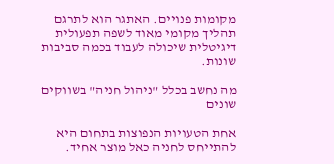מקומות פנויים. האתגר הוא לתרגם תהליך מקומי מאוד לשפה תפעולית דיגיטלית שיכולה לעבוד בכמה סביבות שונות.

מה נחשב בכלל "ניהול חניה" בשווקים שונים

אחת הטעויות הנפוצות בתחום היא להתייחס לחניה כאל מוצר אחיד.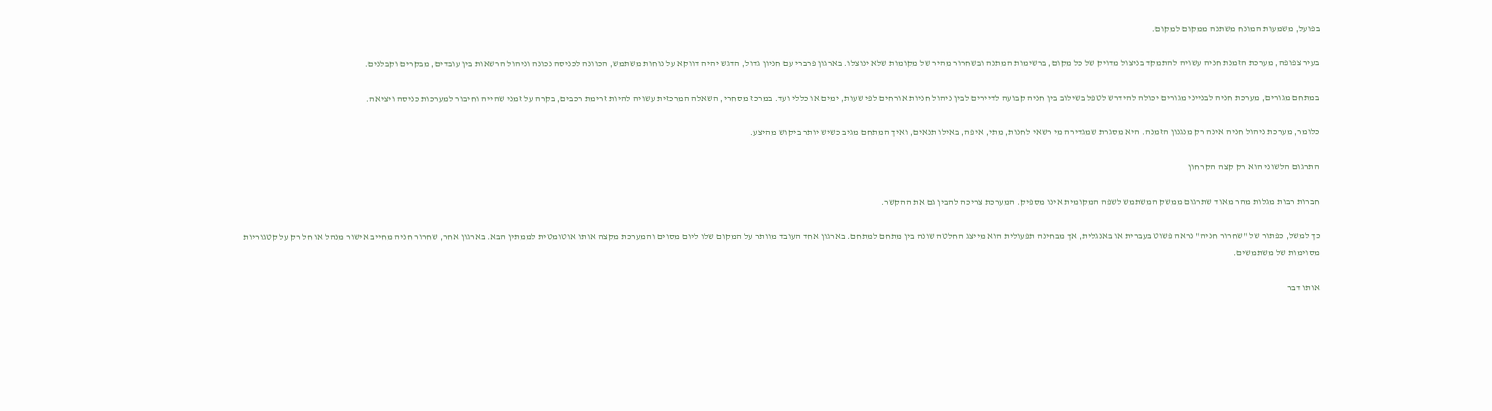בפועל, משמעות המונח משתנה ממקום למקום.

בעיר צפופה, מערכת הזמנת חניה עשויה להתמקד בניצול מדויק של כל מקום, ברשימות המתנה ובשחרור מהיר של מקומות שלא ינוצלו. בארגון פרברי עם חניון גדול, הדגש יהיה דווקא על נוחות משתמש, הכוונה לכניסה נכונה וניהול הרשאות בין עובדים, מבקרים וקבלנים.

במתחם מגורים, מערכת חניה לבנייני מגורים יכולה להידרש לטפל בשילוב בין חניה קבועה לדיירים לבין ניהול חניות אורחים לפי שעות, ימים או כללי ועד. במרכז מסחרי, השאלה המרכזית עשויה להיות זרימת רכבים, בקרה על זמני שהייה וחיבור למערכות כניסה ויציאה.

כלומר, מערכת ניהול חניה אינה רק מנגנון הזמנה. היא מסגרת שמגדירה מי רשאי לחנות, מתי, איפה, באילו תנאים, ואיך המתחם מגיב כשיש יותר ביקוש מהיצע.

התרגום הלשוני הוא רק קצה הקרחון

חברות רבות מגלות מהר מאוד שתרגום ממשק המשתמש לשפה המקומית אינו מספיק. המערכת צריכה להבין גם את ההקשר.

כך למשל, כפתור של "שחרור חניה" נראה פשוט בעברית או באנגלית, אך מבחינה תפעולית הוא מייצג החלטה שונה בין מתחם למתחם. בארגון אחד העובד מוותר על המקום שלו ליום מסוים והמערכת מקצה אותו אוטומטית לממתין הבא. בארגון אחר, שחרור חניה מחייב אישור מנהל או חל רק על קטגוריות מסוימות של משתמשים.

אותו דבר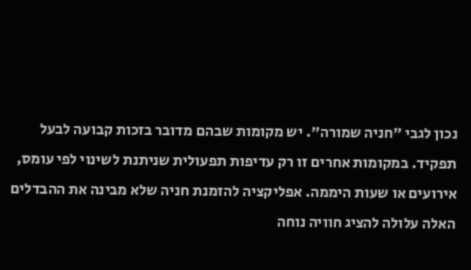נכון לגבי "חניה שמורה". יש מקומות שבהם מדובר בזכות קבועה לבעל תפקיד. במקומות אחרים זו רק עדיפות תפעולית שניתנת לשינוי לפי עומס, אירועים או שעות היממה. אפליקציה להזמנת חניה שלא מבינה את ההבדלים האלה עלולה להציג חוויה נוחה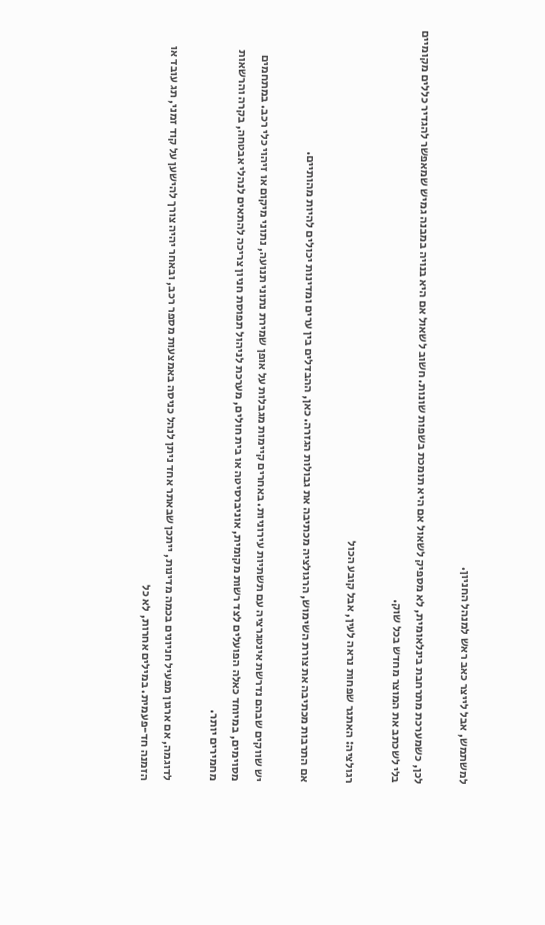למשתמש, אבל לייצר כאב ראש למנהל החניון.

לכן, כשמערכת מתרחבת בינלאומית, לא מספיק לשאול אם היא תומכת בשפות שונות. חשוב לשאול אם היא בנויה במבנה גמיש שמאפשר להגדיר כללים מקומיים בלי לשכתב את המוצר מחדש בכל שוק.

רגולציה: האתגר שפחות נראה לעין, אבל קובע הכול

אם התרבות מכתיבה את צורת השימוש, הרגולציה מכתיבה את גבולות הגזרה. כאן, ההבדלים בין ערים ומדינות יכולים להיות מהותיים.

יש שווקים שבהם נדרשת אינטגרציה עם תשתיות עירוניות. באחרים קיימות מגבלות על אופן שמירת נתוני תנועה, נתוני מיקום או זיהוי כלי רכב. במתחמים מסוימים, במיוחד כאלה הפועלים לצד רשות מקומית, אוניברסיטה או בית חולים, מערכת לניהול תפוסת חניון צריכה להתאים לנהלי אבטחה, בקרה והרשאות מחמירים יותר.

לדוגמה, אם ארגון מפעיל חניונים בכמה מדינות, ייתכן שבאתר אחד ניתן לנהל כניסה באמצעות מספר רכב, ובאחר יהיה צורך להישען על קוד זמני, תג עובד או הזמנה חד-פעמית. במילים אחרות, לא כל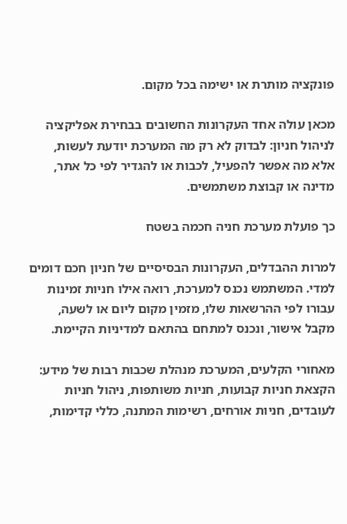פונקציה מותרת או ישימה בכל מקום.

מכאן עולה אחד העקרונות החשובים בבחירת אפליקציה לניהול חניון: לבדוק לא רק מה המערכת יודעת לעשות, אלא מה אפשר להפעיל, לכבות או להגדיר לפי כל אתר, מדינה או קבוצת משתמשים.

כך פועלת מערכת חניה חכמה בשטח

למרות ההבדלים, העקרונות הבסיסיים של חניון חכם דומים למדי. המשתמש נכנס למערכת, רואה אילו חניות זמינות עבורו לפי ההרשאות שלו, מזמין מקום ליום או לשעה, מקבל אישור, ונכנס למתחם בהתאם למדיניות הקיימת.

מאחורי הקלעים, המערכת מנהלת שכבות רבות של מידע: הקצאת חניות קבועות, חניות משותפות, ניהול חניות לעובדים, חניות אורחים, רשימות המתנה, כללי קדימות,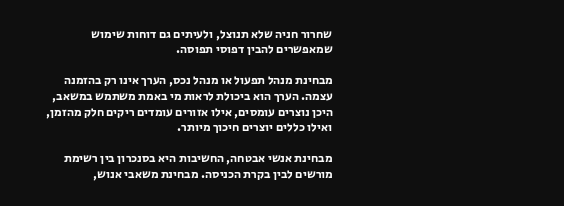שחרור חניה שלא תנוצל, ולעיתים גם דוחות שימוש שמאפשרים להבין דפוסי תפוסה.

מבחינת מנהל תפעול או מנהל נכס, הערך אינו רק בהזמנה עצמה. הערך הוא ביכולת לראות מי באמת משתמש במשאב, היכן נוצרים עומסים, אילו אזורים עומדים ריקים חלק מהזמן, ואילו כללים יוצרים חיכוך מיותר.

מבחינת אנשי אבטחה, החשיבות היא בסנכרון בין רשימת מורשים לבין בקרת הכניסה. מבחינת משאבי אנוש,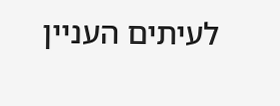לעיתים העניין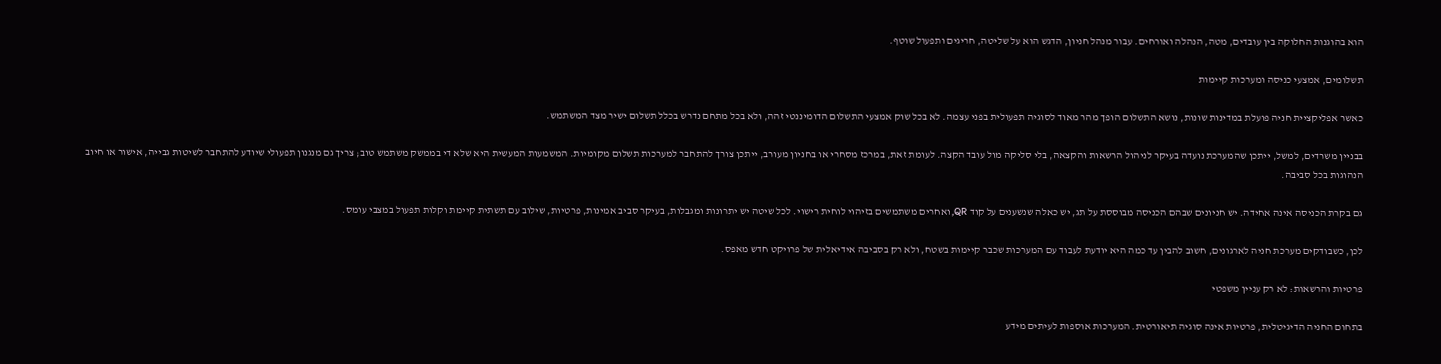הוא בהוגנות החלוקה בין עובדים, מטה, הנהלה ואורחים. עבור מנהל חניון, הדגש הוא על שליטה, חריגים ותפעול שוטף.

תשלומים, אמצעי כניסה ומערכות קיימות

כאשר אפליקציית חניה פועלת במדינות שונות, נושא התשלום הופך מהר מאוד לסוגיה תפעולית בפני עצמה. לא בכל שוק אמצעי התשלום הדומיננטי זהה, ולא בכל מתחם נדרש בכלל תשלום ישיר מצד המשתמש.

בבניין משרדים, למשל, ייתכן שהמערכת נועדה בעיקר לניהול הרשאות והקצאה, בלי סליקה מול עובד הקצה. לעומת זאת, במרכז מסחרי או בחניון מעורב, ייתכן צורך להתחבר למערכות תשלום מקומיות. המשמעות המעשית היא שלא די בממשק משתמש טוב; צריך גם מנגנון תפעולי שיודע להתחבר לשיטות גבייה, אישור או חיוב הנהוגות בכל סביבה.

גם בקרת הכניסה אינה אחידה. יש חניונים שבהם הכניסה מבוססת על תג, יש כאלה שנשענים על קוד QR, ואחרים משתמשים בזיהוי לוחית רישוי. לכל שיטה יש יתרונות ומגבלות, בעיקר סביב אמינות, פרטיות, שילוב עם תשתית קיימת וקלות תפעול במצבי עומס.

לכן, כשבודקים מערכת חניה לארגונים, חשוב להבין עד כמה היא יודעת לעבוד עם המערכות שכבר קיימות בשטח, ולא רק בסביבה אידיאלית של פרויקט חדש מאפס.

פרטיות והרשאות: לא רק עניין משפטי

בתחום החניה הדיגיטלית, פרטיות אינה סוגיה תיאורטית. המערכות אוספות לעיתים מידע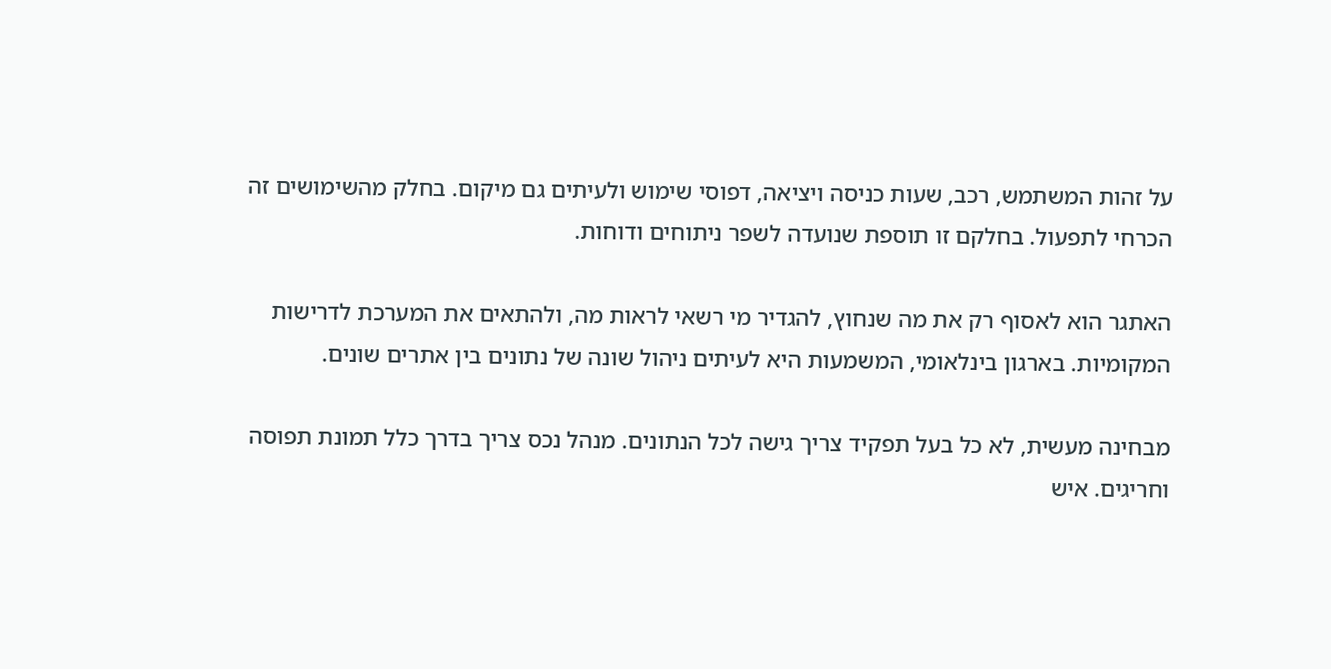על זהות המשתמש, רכב, שעות כניסה ויציאה, דפוסי שימוש ולעיתים גם מיקום. בחלק מהשימושים זה הכרחי לתפעול. בחלקם זו תוספת שנועדה לשפר ניתוחים ודוחות.

האתגר הוא לאסוף רק את מה שנחוץ, להגדיר מי רשאי לראות מה, ולהתאים את המערכת לדרישות המקומיות. בארגון בינלאומי, המשמעות היא לעיתים ניהול שונה של נתונים בין אתרים שונים.

מבחינה מעשית, לא כל בעל תפקיד צריך גישה לכל הנתונים. מנהל נכס צריך בדרך כלל תמונת תפוסה וחריגים. איש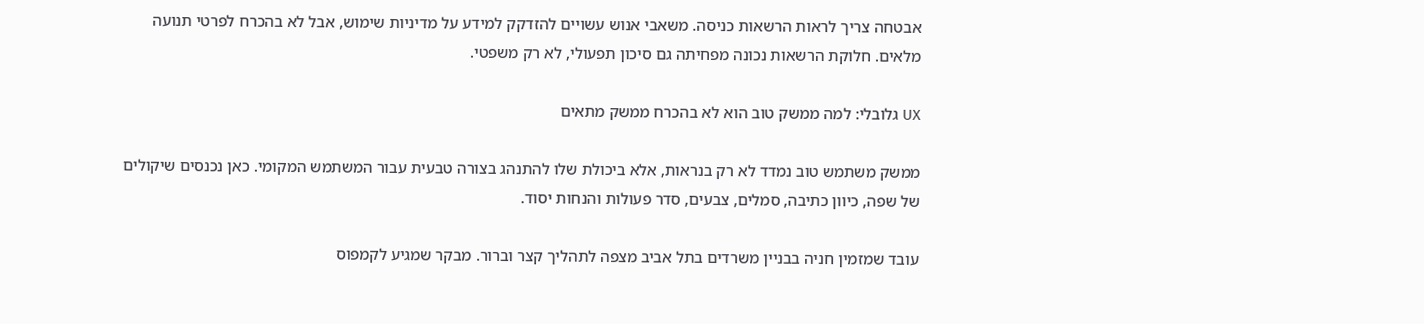אבטחה צריך לראות הרשאות כניסה. משאבי אנוש עשויים להזדקק למידע על מדיניות שימוש, אבל לא בהכרח לפרטי תנועה מלאים. חלוקת הרשאות נכונה מפחיתה גם סיכון תפעולי, לא רק משפטי.

UX גלובלי: למה ממשק טוב הוא לא בהכרח ממשק מתאים

ממשק משתמש טוב נמדד לא רק בנראות, אלא ביכולת שלו להתנהג בצורה טבעית עבור המשתמש המקומי. כאן נכנסים שיקולים של שפה, כיוון כתיבה, סמלים, צבעים, סדר פעולות והנחות יסוד.

עובד שמזמין חניה בבניין משרדים בתל אביב מצפה לתהליך קצר וברור. מבקר שמגיע לקמפוס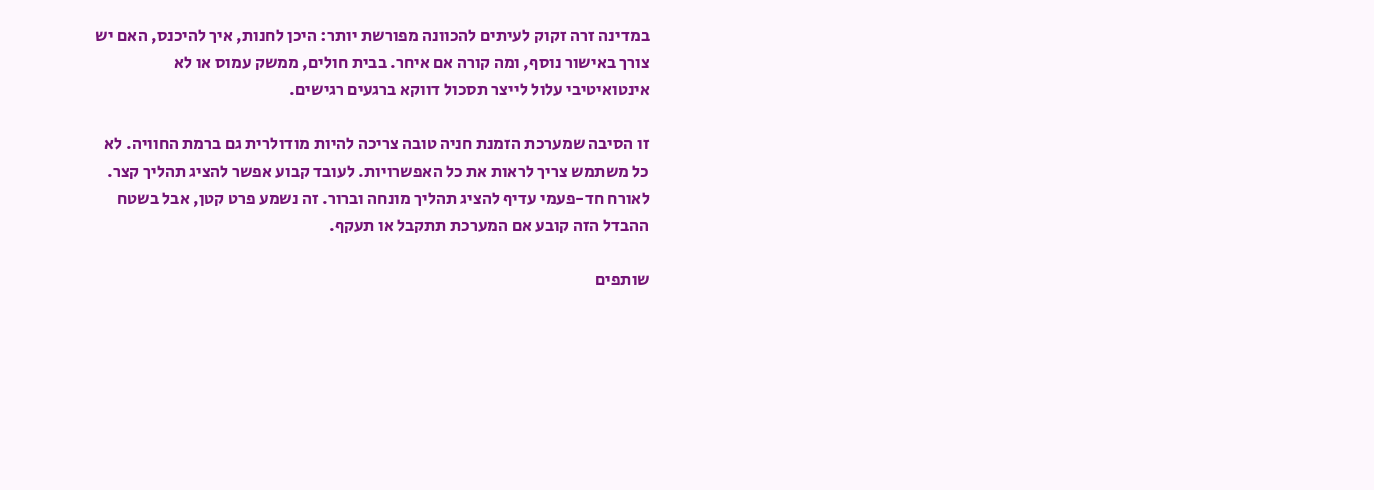במדינה זרה זקוק לעיתים להכוונה מפורשת יותר: היכן לחנות, איך להיכנס, האם יש צורך באישור נוסף, ומה קורה אם איחר. בבית חולים, ממשק עמוס או לא אינטואיטיבי עלול לייצר תסכול דווקא ברגעים רגישים.

זו הסיבה שמערכת הזמנת חניה טובה צריכה להיות מודולרית גם ברמת החוויה. לא כל משתמש צריך לראות את כל האפשרויות. לעובד קבוע אפשר להציג תהליך קצר. לאורח חד-פעמי עדיף להציג תהליך מונחה וברור. זה נשמע פרט קטן, אבל בשטח ההבדל הזה קובע אם המערכת תתקבל או תעקף.

שותפים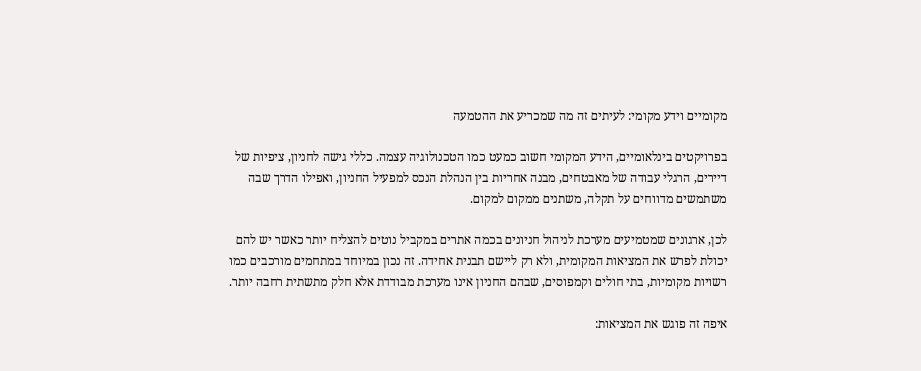מקומיים וידע מקומי: לעיתים זה מה שמכריע את ההטמעה

בפרויקטים בינלאומיים, הידע המקומי חשוב כמעט כמו הטכנולוגיה עצמה. כללי גישה לחניון, ציפיות של דיירים, הרגלי עבודה של מאבטחים, מבנה אחריות בין הנהלת הנכס למפעיל החניון, ואפילו הדרך שבה משתמשים מדווחים על תקלה, משתנים ממקום למקום.

לכן, ארגונים שמטמיעים מערכת לניהול חניונים בכמה אתרים במקביל נוטים להצליח יותר כאשר יש להם יכולת לפרש את המציאות המקומית, ולא רק ליישם תבנית אחידה. זה נכון במיוחד במתחמים מורכבים כמו רשויות מקומיות, בתי חולים וקמפוסים, שבהם החניון אינו מערכת מבודדת אלא חלק מתשתית רחבה יותר.

איפה זה פוגש את המציאות: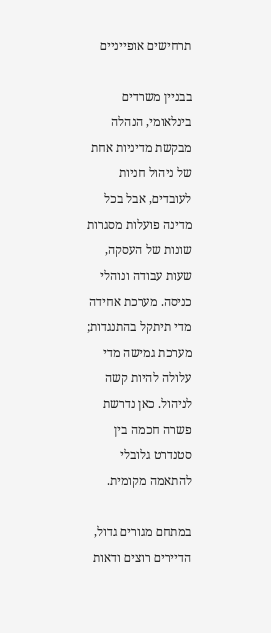תרחישים אופייניים

בבניין משרדים בינלאומי, הנהלה מבקשת מדיניות אחת של ניהול חניות לעובדים, אבל בכל מדינה פועלות מסגרות שונות של העסקה, שעות עבודה ונוהלי כניסה. מערכת אחידה מדי תיתקל בהתנגדות; מערכת גמישה מדי עלולה להיות קשה לניהול. כאן נדרשת פשרה חכמה בין סטנדרט גלובלי להתאמה מקומית.

במתחם מגורים גדול, הדיירים רוצים ודאות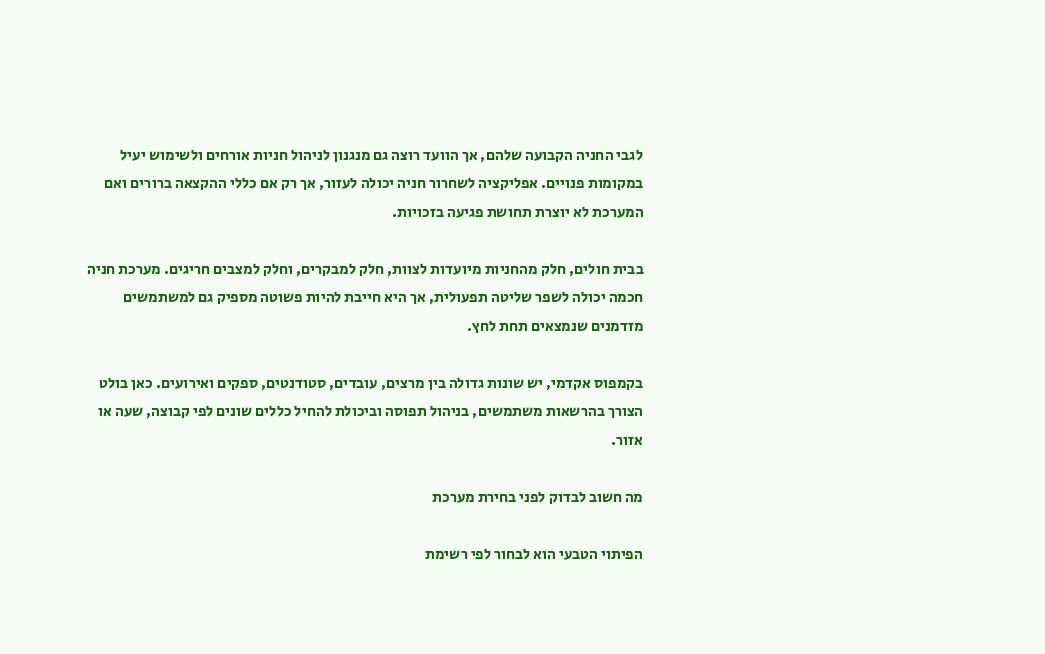לגבי החניה הקבועה שלהם, אך הוועד רוצה גם מנגנון לניהול חניות אורחים ולשימוש יעיל במקומות פנויים. אפליקציה לשחרור חניה יכולה לעזור, אך רק אם כללי ההקצאה ברורים ואם המערכת לא יוצרת תחושת פגיעה בזכויות.

בבית חולים, חלק מהחניות מיועדות לצוות, חלק למבקרים, וחלק למצבים חריגים. מערכת חניה חכמה יכולה לשפר שליטה תפעולית, אך היא חייבת להיות פשוטה מספיק גם למשתמשים מזדמנים שנמצאים תחת לחץ.

בקמפוס אקדמי, יש שונות גדולה בין מרצים, עובדים, סטודנטים, ספקים ואירועים. כאן בולט הצורך בהרשאות משתמשים, בניהול תפוסה וביכולת להחיל כללים שונים לפי קבוצה, שעה או אזור.

מה חשוב לבדוק לפני בחירת מערכת

הפיתוי הטבעי הוא לבחור לפי רשימת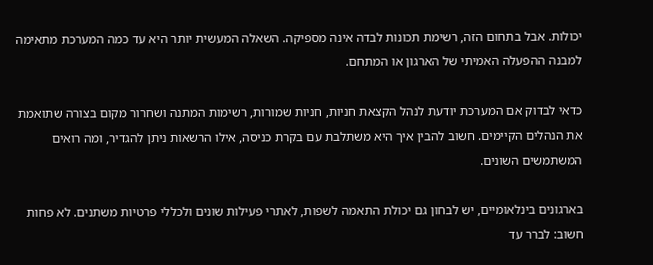יכולות. אבל בתחום הזה, רשימת תכונות לבדה אינה מספיקה. השאלה המעשית יותר היא עד כמה המערכת מתאימה למבנה ההפעלה האמיתי של הארגון או המתחם.

כדאי לבדוק אם המערכת יודעת לנהל הקצאת חניות, חניות שמורות, רשימות המתנה ושחרור מקום בצורה שתואמת את הנהלים הקיימים. חשוב להבין איך היא משתלבת עם בקרת כניסה, אילו הרשאות ניתן להגדיר, ומה רואים המשתמשים השונים.

בארגונים בינלאומיים, יש לבחון גם יכולת התאמה לשפות, לאתרי פעילות שונים ולכללי פרטיות משתנים. לא פחות חשוב: לברר עד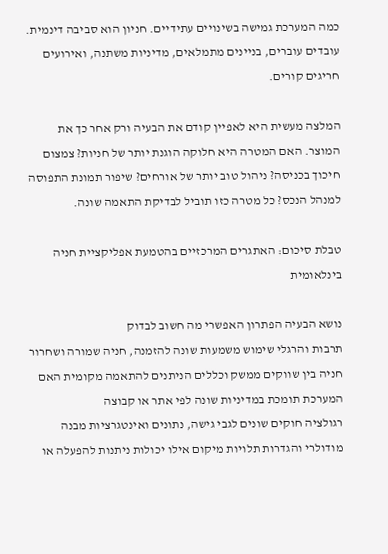כמה המערכת גמישה בשינויים עתידיים. חניון הוא סביבה דינמית. עובדים עוברים, בניינים מתמלאים, מדיניות משתנה, ואירועים חריגים קורים.

המלצה מעשית היא לאפיין קודם את הבעיה ורק אחר כך את המוצר. האם המטרה היא חלוקה הוגנת יותר של חניות? צמצום חיכוך בכניסה? ניהול טוב יותר של אורחים? שיפור תמונת התפוסה למנהל הנכס? כל מטרה כזו תוביל לבדיקת התאמה שונה.

טבלת סיכום: האתגרים המרכזיים בהטמעת אפליקציית חניה בינלאומית

נושא הבעיה הפתרון האפשרי מה חשוב לבדוק
תרבות והרגלי שימוש משמעות שונה להזמנה, חניה שמורה ושחרור חניה בין שווקים ממשק וכללים הניתנים להתאמה מקומית האם המערכת תומכת במדיניות שונה לפי אתר או קבוצה
רגולציה חוקים שונים לגבי גישה, נתונים ואינטגרציות מבנה מודולרי והגדרות תלויות מיקום אילו יכולות ניתנות להפעלה או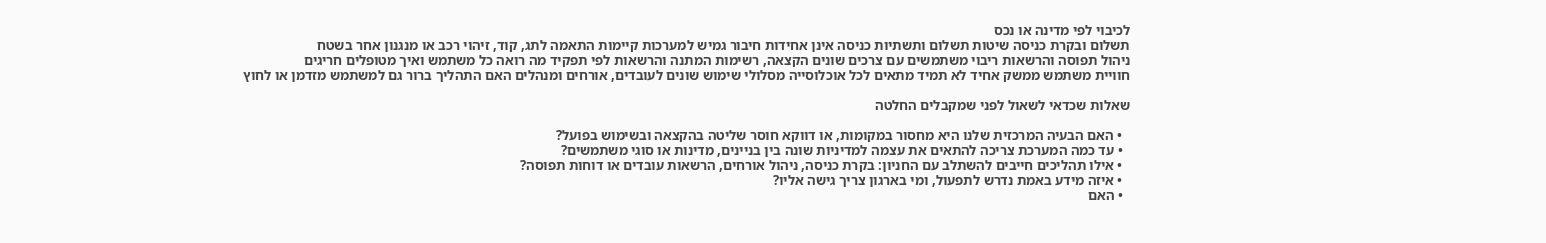לכיבוי לפי מדינה או נכס
תשלום ובקרת כניסה שיטות תשלום ותשתיות כניסה אינן אחידות חיבור גמיש למערכות קיימות התאמה לתג, קוד, זיהוי רכב או מנגנון אחר בשטח
ניהול תפוסה והרשאות ריבוי משתמשים עם צרכים שונים הקצאה, רשימות המתנה והרשאות לפי תפקיד מה רואה כל משתמש ואיך מטופלים חריגים
חוויית משתמש ממשק אחיד לא תמיד מתאים לכל אוכלוסייה מסלולי שימוש שונים לעובדים, אורחים ומנהלים האם התהליך ברור גם למשתמש מזדמן או לחוץ

שאלות שכדאי לשאול לפני שמקבלים החלטה

  • האם הבעיה המרכזית שלנו היא מחסור במקומות, או דווקא חוסר שליטה בהקצאה ובשימוש בפועל?
  • עד כמה המערכת צריכה להתאים את עצמה למדיניות שונה בין בניינים, מדינות או סוגי משתמשים?
  • אילו תהליכים חייבים להשתלב עם החניון: בקרת כניסה, ניהול אורחים, הרשאות עובדים או דוחות תפוסה?
  • איזה מידע באמת נדרש לתפעול, ומי בארגון צריך גישה אליו?
  • האם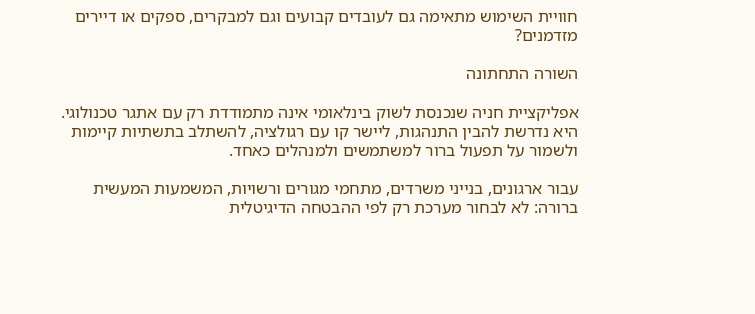חוויית השימוש מתאימה גם לעובדים קבועים וגם למבקרים, ספקים או דיירים מזדמנים?

השורה התחתונה

אפליקציית חניה שנכנסת לשוק בינלאומי אינה מתמודדת רק עם אתגר טכנולוגי. היא נדרשת להבין התנהגות, ליישר קו עם רגולציה, להשתלב בתשתיות קיימות ולשמור על תפעול ברור למשתמשים ולמנהלים כאחד.

עבור ארגונים, בנייני משרדים, מתחמי מגורים ורשויות, המשמעות המעשית ברורה: לא לבחור מערכת רק לפי ההבטחה הדיגיטלית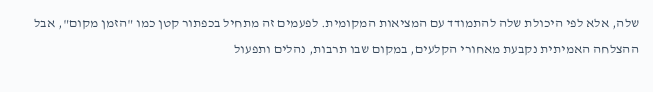שלה, אלא לפי היכולת שלה להתמודד עם המציאות המקומית. לפעמים זה מתחיל בכפתור קטן כמו "הזמן מקום", אבל ההצלחה האמיתית נקבעת מאחורי הקלעים, במקום שבו תרבות, נהלים ותפעול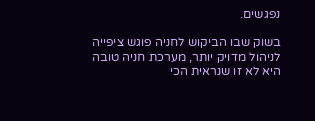נפגשים.

בשוק שבו הביקוש לחניה פוגש ציפייה לניהול מדויק יותר, מערכת חניה טובה היא לא זו שנראית הכי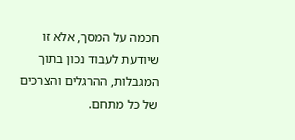חכמה על המסך, אלא זו שיודעת לעבוד נכון בתוך המגבלות, ההרגלים והצרכים של כל מתחם.